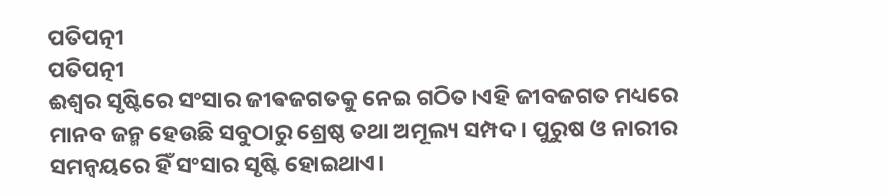ପତିପତ୍ନୀ
ପତିପତ୍ନୀ
ଈଶ୍ୱର ସୃଷ୍ଟିରେ ସଂସାର ଜୀଵଜଗତକୁ ନେଇ ଗଠିତ।ଏହି ଜୀବଜଗତ ମଧ୍ୟରେ ମାନବ ଜନ୍ମ ହେଉଛି ସବୁଠାରୁ ଶ୍ରେଷ୍ଠ ତଥା ଅମୂଲ୍ୟ ସମ୍ପଦ। ପୁରୁଷ ଓ ନାରୀର ସମନ୍ୱୟରେ ହିଁ ସଂସାର ସୃଷ୍ଟି ହୋଇଥାଏ।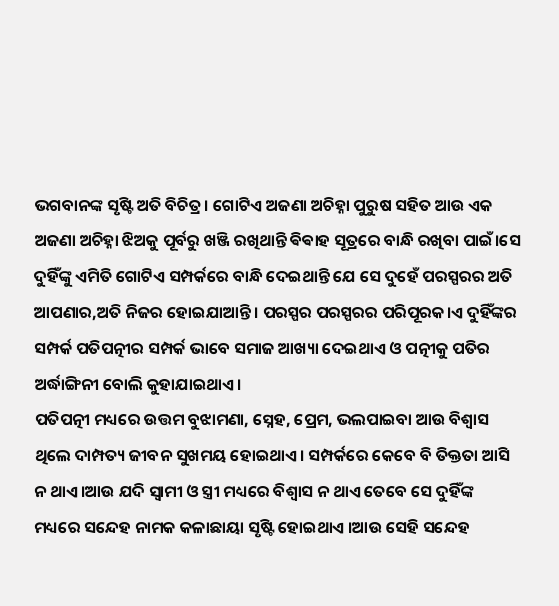ଭଗବାନଙ୍କ ସୃଷ୍ଟି ଅତି ବିଚିତ୍ର। ଗୋଟିଏ ଅଜଣା ଅଚିହ୍ନା ପୁରୁଷ ସହିତ ଆଉ ଏକ ଅଜଣା ଅଚିହ୍ନା ଝିଅକୁ ପୂର୍ବରୁ ଖଞ୍ଜି ରଖିଥାନ୍ତି ଵିଵାହ ସୂତ୍ରରେ ବାନ୍ଧି ରଖିବା ପାଇଁ।ସେ ଦୁହିଁଙ୍କୁ ଏମିତି ଗୋଟିଏ ସମ୍ପର୍କରେ ବାନ୍ଧି ଦେଇଥାନ୍ତି ଯେ ସେ ଦୁହେଁ ପରସ୍ପରର ଅତି ଆପଣାର,ଅତି ନିଜର ହୋଇଯାଆନ୍ତି। ପରସ୍ପର ପରସ୍ପରର ପରିପୂରକ।ଏ ଦୁହିଁଙ୍କର ସମ୍ପର୍କ ପତିପତ୍ନୀର ସମ୍ପର୍କ ଭାବେ ସମାଜ ଆଖ୍ୟା ଦେଇଥାଏ ଓ ପତ୍ନୀକୁ ପତିର ଅର୍ଦ୍ଧାଙ୍ଗିନୀ ବୋଲି କୁହାଯାଇଥାଏ।
ପତିପତ୍ନୀ ମଧ୍ୟରେ ଉତ୍ତମ ବୁଝାମଣା, ସ୍ନେହ, ପ୍ରେମ, ଭଲପାଇବା ଆଉ ବିଶ୍ୱାସ ଥିଲେ ଦାମ୍ପତ୍ୟ ଜୀବନ ସୁଖମୟ ହୋଇଥାଏ। ସମ୍ପର୍କରେ କେବେ ବି ତିକ୍ତତା ଆସି ନ ଥାଏ।ଆଉ ଯଦି ସ୍ୱାମୀ ଓ ସ୍ତ୍ରୀ ମଧ୍ୟରେ ବିଶ୍ୱାସ ନ ଥାଏ ତେବେ ସେ ଦୁହିଁଙ୍କ ମଧ୍ୟରେ ସନ୍ଦେହ ନାମକ କଳାଛାୟା ସୃଷ୍ଟି ହୋଇଥାଏ ।ଆଉ ସେହି ସନ୍ଦେହ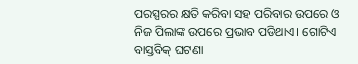ପରସ୍ପରର କ୍ଷତି କରିବା ସହ ପରିବାର ଉପରେ ଓ ନିଜ ପିଲାଙ୍କ ଉପରେ ପ୍ରଭାବ ପଡିଥାଏ। ଗୋଟିଏ ବାସ୍ତବିକ୍ ଘଟଣା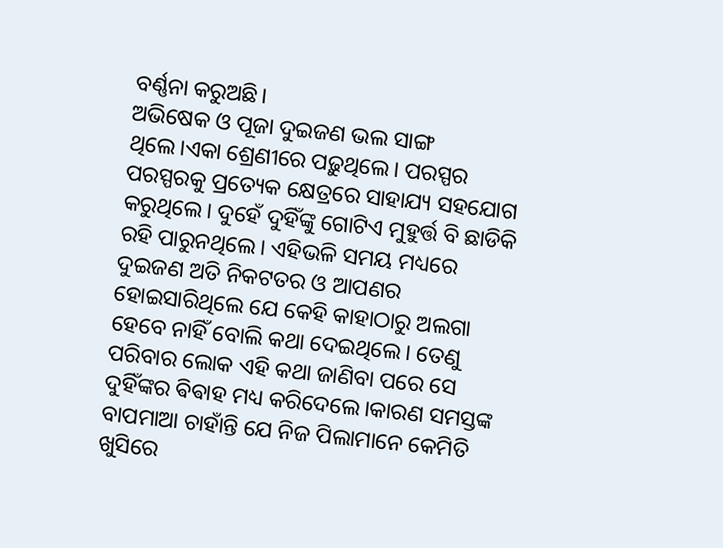ବର୍ଣ୍ଣନା କରୁଅଛି।
ଅଭିଷେକ ଓ ପୂଜା ଦୁଇଜଣ ଭଲ ସାଙ୍ଗ ଥିଲେ।ଏକା ଶ୍ରେଣୀରେ ପଢ଼ୁଥିଲେ। ପରସ୍ପର ପରସ୍ପରକୁ ପ୍ରତ୍ୟେକ କ୍ଷେତ୍ରରେ ସାହାଯ୍ୟ ସହଯୋଗ କରୁଥିଲେ। ଦୁହେଁ ଦୁହିଁଙ୍କୁ ଗୋଟିଏ ମୁହୁର୍ତ୍ତ ବି ଛାଡିକି ରହି ପାରୁନଥିଲେ। ଏହିଭଳି ସମୟ ମଧ୍ୟରେ ଦୁଇଜଣ ଅତି ନିକଟତର ଓ ଆପଣର ହୋଇସାରିଥିଲେ ଯେ କେହି କାହାଠାରୁ ଅଲଗା ହେବେ ନାହିଁ ବୋଲି କଥା ଦେଇଥିଲେ। ତେଣୁ ପରିବାର ଲୋକ ଏହି କଥା ଜାଣିବା ପରେ ସେ ଦୁହିଁଙ୍କର ଵିଵାହ ମଧ୍ୟ କରିଦେଲେ।କାରଣ ସମସ୍ତଙ୍କ ବାପମାଆ ଚାହାଁନ୍ତି ଯେ ନିଜ ପିଲାମାନେ କେମିତି ଖୁସିରେ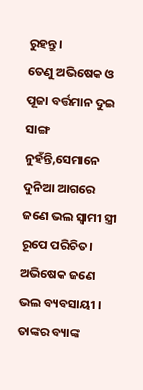ରୁହନ୍ତୁ।
ତେଣୁ ଅଭିଷେକ ଓ ପୂଜା ବର୍ତ୍ତମାନ ଦୁଇ ସାଙ୍ଗ ନୁହଁନ୍ତି,ସେମାନେ ଦୁନିଆ ଆଗରେ ଜଣେ ଭଲ ସ୍ୱାମୀ ସ୍ତ୍ରୀ ରୂପେ ପରିଚିତ। ଅଭିଷେକ ଜଣେ ଭଲ ବ୍ୟବସାୟୀ । ତାଙ୍କର ବ୍ୟାଙ୍କ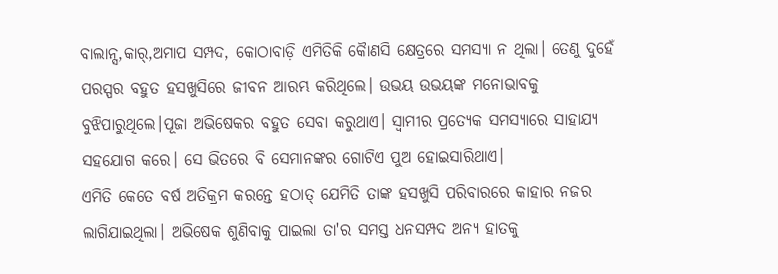ବାଲାନ୍ସ,କାର୍,ଅମାପ ସମ୍ପଦ, କୋଠାବାଡ଼ି ଏମିତିକି କୈାଣସି କ୍ଷେତ୍ରରେ ସମସ୍ୟା ନ ଥିଲା। ତେଣୁ ଦୁହେଁ ପରସ୍ପର ବହୁତ ହସଖୁସିରେ ଜୀବନ ଆରମ୍ଭ କରିଥିଲେ। ଉଭୟ ଉଭୟଙ୍କ ମନୋଭାବକୁ ବୁଝିପାରୁଥିଲେ।ପୂଜା ଅଭିଷେକର ବହୁତ ସେବା କରୁଥାଏ। ସ୍ୱାମୀର ପ୍ରତ୍ୟେକ ସମସ୍ୟାରେ ସାହାଯ୍ୟ ସହଯୋଗ କରେ। ସେ ଭିତରେ ବି ସେମାନଙ୍କର ଗୋଟିଏ ପୁଅ ହୋଇସାରିଥାଏ।
ଏମିତି କେତେ ବର୍ଷ ଅତିକ୍ରମ କରନ୍ତେ ହଠାତ୍ ଯେମିତି ତାଙ୍କ ହସଖୁସି ପରିବାରରେ କାହାର ନଜର ଲାଗିଯାଇଥିଲା। ଅଭିଷେକ ଶୁଣିବାକୁ ପାଇଲା ତା'ର ସମସ୍ତ ଧନସମ୍ପଦ ଅନ୍ୟ ହାତକୁ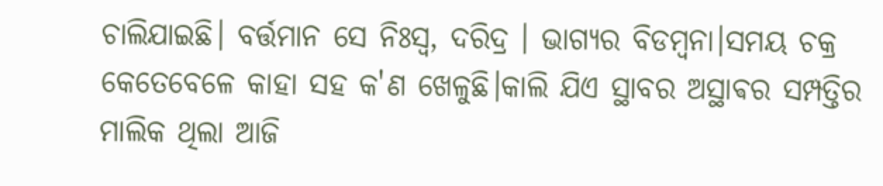ଚାଲିଯାଇଛି। ବର୍ତ୍ତମାନ ସେ ନିଃସ୍ୱ, ଦରିଦ୍ର । ଭାଗ୍ୟର ବିଡମ୍ବନା।ସମୟ ଚକ୍ର କେତେବେଳେ କାହା ସହ କ'ଣ ଖେଳୁଛି।କାଲି ଯିଏ ସ୍ଥାବର ଅସ୍ଥାଵର ସମ୍ପତ୍ତିର ମାଲିକ ଥିଲା ଆଜି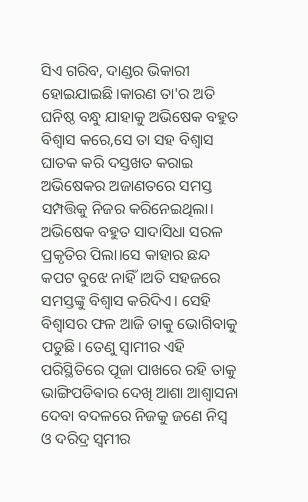ସିଏ ଗରିବ, ଦାଣ୍ଡର ଭିକାରୀ ହୋଇଯାଇଛି।କାରଣ ତା'ର ଅତି ଘନିଷ୍ଠ ବନ୍ଧୁ ଯାହାକୁ ଅଭିଷେକ ବହୁତ ବିଶ୍ୱାସ କରେ,ସେ ତା ସହ ବିଶ୍ୱାସ ଘାତକ କରି ଦସ୍ତଖତ କରାଇ ଅଭିଷେକର ଅଜାଣତରେ ସମସ୍ତ ସମ୍ପତ୍ତିକୁ ନିଜର କରିନେଇଥିଲା। ଅଭିଷେକ ବହୁତ ସାଦାସିଧା ସରଳ ପ୍ରକୃତିର ପିଲା।ସେ କାହାର ଛନ୍ଦ କପଟ ବୁଝେ ନାହିଁ।ଅତି ସହଜରେ ସମସ୍ତଙ୍କୁ ବିଶ୍ୱାସ କରିଦିଏ। ସେହି ବିଶ୍ଵାସର ଫଳ ଆଜି ତାକୁ ଭୋଗିବାକୁ ପଡୁଛି। ତେଣୁ ସ୍ୱାମୀର ଏହି ପରିସ୍ଥିତିରେ ପୂଜା ପାଖରେ ରହି ତାକୁ ଭାଙ୍ଗିପଡିଵାର ଦେଖି ଆଶା ଆଶ୍ୱାସନା ଦେବା ବଦଳରେ ନିଜକୁ ଜଣେ ନିସ୍ୱ ଓ ଦରିଦ୍ର ସ୍ୱମୀର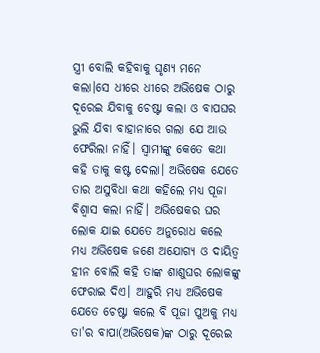ସ୍ତ୍ରୀ ବୋଲି କହିବାକୁ ଘୃଣ୍ୟ ମନେ କଲା।ସେ ଧୀରେ ଧୀରେ ଅଭିଷେକ ଠାରୁ ଦୂରେଇ ଯିବାକୁ ଚେଷ୍ଟା କଲା ଓ ବାପଘର ଭୁଲି ଯିବା ବାହାନାରେ ଗଲା ଯେ ଆଉ ଫେରିଲା ନାହିଁ। ସ୍ୱାମୀଙ୍କୁ କେତେ କଥା କହି ତାକୁ କଷ୍ଟ ଦେଲା। ଅଭିଷେକ ଯେତେ ତାର ଅସୁବିଧା କଥା କହିଲେ ମଧ୍ୟ ପୂଜା ବିଶ୍ୱାସ କଲା ନାହିଁ। ଅଭିଷେକର ଘର ଲୋକ ଯାଇ ଯେତେ ଅନୁରୋଧ କଲେ ମଧ୍ୟ ଅଭିଷେକ ଜଣେ ଅଯୋଗ୍ୟ ଓ ଦାୟିତ୍ଵ ହୀନ ବୋଲି କହି ତାଙ୍କ ଶାଶୁଘର ଲୋକଙ୍କୁ ଫେରାଇ ଦିଏ। ଆହୁରି ମଧ୍ୟ ଅଭିଷେକ ଯେତେ ଚେଷ୍ଟା କଲେ ବି ପୂଜା ପୁଅକୁ ମଧ୍ୟ ତା'ର ବାପା(ଅଭିଷେକ)ଙ୍କ ଠାରୁ ଦୂରେଇ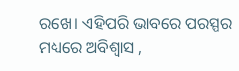ରଖେ। ଏହିପରି ଭାବରେ ପରସ୍ପର ମଧ୍ୟରେ ଅବିଶ୍ୱାସ ,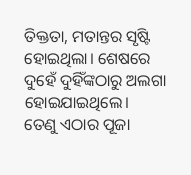ତିକ୍ତତା, ମତାନ୍ତର ସୃଷ୍ଟି ହୋଇଥିଲା। ଶେଷରେ ଦୁହେଁ ଦୁହିଁଙ୍କଠାରୁ ଅଲଗା ହୋଇଯାଇଥିଲେ।
ତେଣୁ ଏଠାର ପୂଜା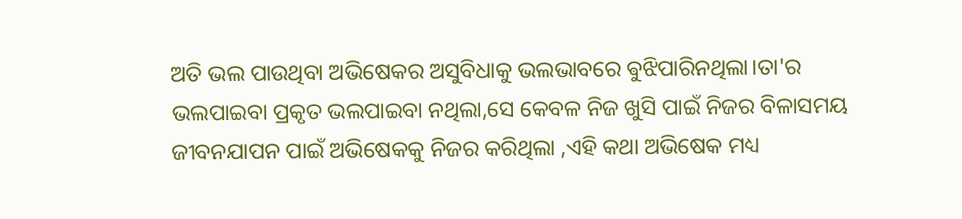ଅତି ଭଲ ପାଉଥିବା ଅଭିଷେକର ଅସୁବିଧାକୁ ଭଲଭାବରେ ଵୁଝିପାରିନଥିଲା।ତା'ର ଭଲପାଇବା ପ୍ରକୃତ ଭଲପାଇବା ନଥିଲା,ସେ କେବଳ ନିଜ ଖୁସି ପାଇଁ ନିଜର ବିଳାସମୟ ଜୀବନଯାପନ ପାଇଁ ଅଭିଷେକକୁ ନିଜର କରିଥିଲା ,ଏହି କଥା ଅଭିଷେକ ମଧ୍ୟ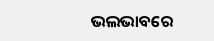ଭଲଭାବରେ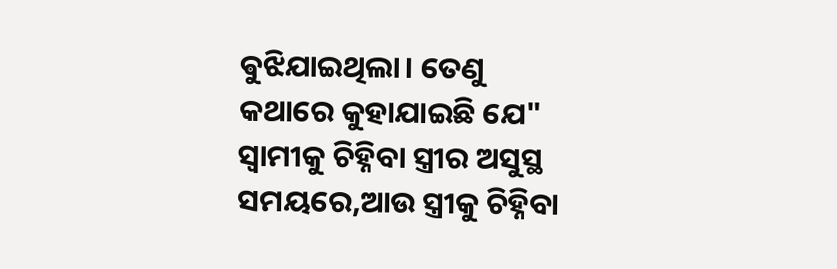ଵୁଝିଯାଇଥିଲା। ତେଣୁ କଥାରେ କୁହାଯାଇଛି ଯେ" ସ୍ୱାମୀକୁ ଚିହ୍ନିବା ସ୍ତ୍ରୀର ଅସୁସ୍ଥ ସମୟରେ,ଆଉ ସ୍ତ୍ରୀକୁ ଚିହ୍ନିବା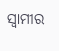ସ୍ୱାମୀର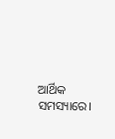ଆର୍ଥିକ ସମସ୍ୟାରେ।